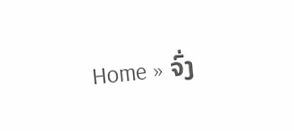Home » ຈົ່ງ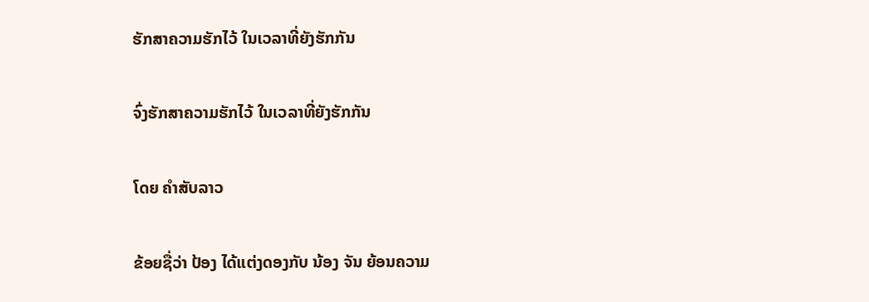ຮັກສາຄວາມຮັກໄວ້ ໃນເວລາທີ່ຍັງຮັກກັນ

ຈົ່ງຮັກສາຄວາມຮັກໄວ້ ໃນເວລາທີ່ຍັງຮັກກັນ

ໂດຍ ຄໍາສັບລາວ

ຂ້ອຍຊື່ວ່າ ປ້ອງ ໄດ້ແຕ່ງດອງກັບ ນ້ອງ ຈັນ ຍ້ອນຄວາມ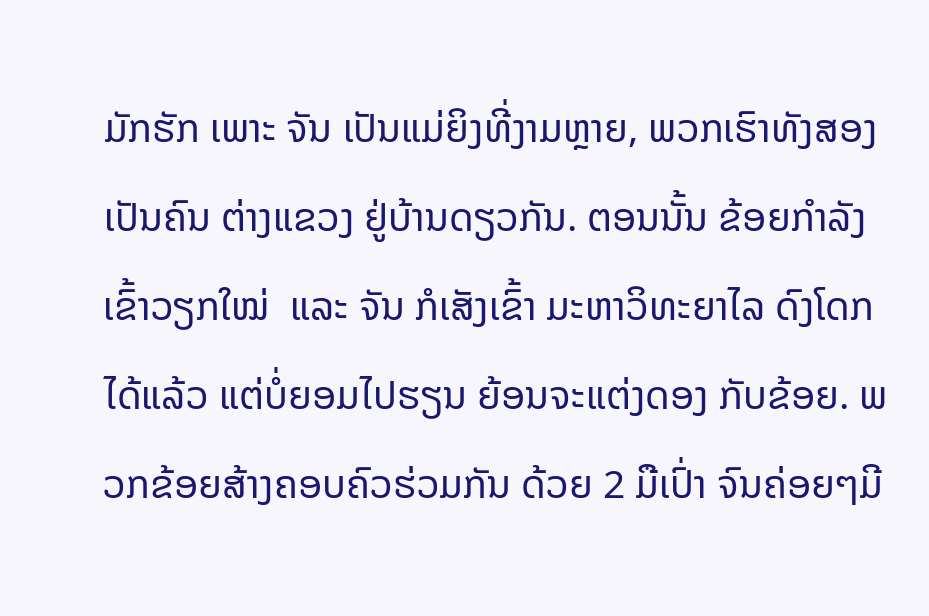ມັກຮັກ ເພາະ ຈັນ ເປັນແມ່ຍິງທີ່ງາມຫຼາຍ, ພວກເຮົາທັງສອງເປັນຄົນ ຕ່າງແຂວງ ຢູ່ບ້ານດຽວກັນ. ຕອນນັ້ນ ຂ້ອຍກໍາລັງເຂົ້າວຽກໃໝ່  ແລະ ຈັນ ກໍເສັງເຂົ້າ ມະຫາວິທະຍາໄລ ດົງໂດກໄດ້ແລ້ວ ແຕ່ບໍ່ຍອມໄປຮຽນ ຍ້ອນຈະແຕ່ງດອງ ກັບຂ້ອຍ. ພວກຂ້ອຍສ້າງຄອບຄົວຮ່ວມກັນ ດ້ວຍ 2 ມືເປົ່າ ຈົນຄ່ອຍໆມີ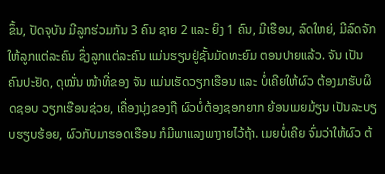ຂຶ້ນ, ປັດຈຸບັນ ມີລູກຮ່ວມກັນ 3 ຄົນ ຊາຍ 2 ແລະ ຍິງ 1 ຄົນ, ມີເຮືອນ, ລົດໃຫຍ່, ມີລົດຈັກໃຫ້ລູກແຕ່ລະຄົນ ຊຶ່ງລູກແຕ່ລະຄົນ ແມ່ນຮຽນຢູ່ຊັ້ນມັດທະຍົມ ຕອນປາຍແລ້ວ. ຈັນ ເປັນຄົນປະຢັດ, ດຸໝັ່ນ ໜ້າທີ່ຂອງ ຈັນ ແມ່ນເຮັດວຽກເຮືອນ ແລະ ບໍ່ເຄີຍໃຫ້ຜົວ ຕ້ອງມາຮັບຜິດຊອບ ວຽກເຮືອນຊ່ວຍ, ເຄື່ອງນຸ່ງຂອງຖື ຜົວບໍ່ຕ້ອງຊອກຍາກ ຍ້ອນເມຍມ້ຽນ ເປັນລະບຽບຮຽບຮ້ອຍ, ຜົວກັບມາຮອດເຮືອນ ກໍມີພາແລງພາງາຍໄວ້ຖ້າ. ເມຍບໍ່ເຄີຍ ຈົ່ມວ່າໃຫ້ຜົວ ຕ້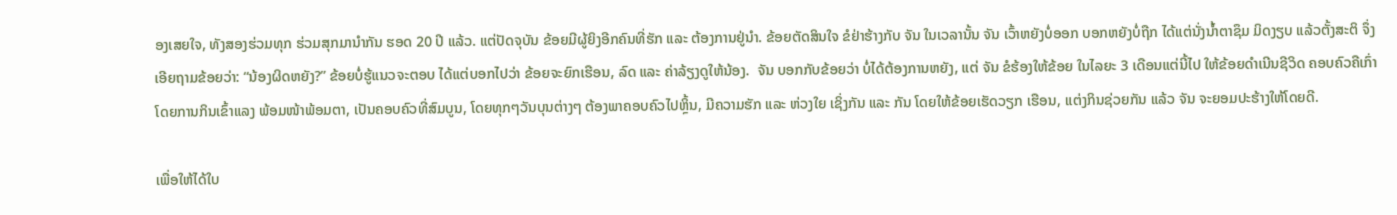ອງເສຍໃຈ, ທັງສອງຮ່ວມທຸກ ຮ່ວມສຸກມານໍາກັນ ຮອດ 20 ປີ ແລ້ວ. ແຕ່ປັດຈຸບັນ ຂ້ອຍມີຜູ້ຍິງອີກຄົນທີ່ຮັກ ແລະ ຕ້ອງການຢູ່ນໍາ. ຂ້ອຍຕັດສິນໃຈ ຂໍຢ່າຮ້າງກັບ ຈັນ ໃນເວລານັ້ນ ຈັນ ເວົ້າຫຍັງບໍ່ອອກ ບອກຫຍັງບໍ່ຖືກ ໄດ້ແຕ່ນັ່ງນໍ້າຕາຊຶມ ມິດງຽບ ແລ້ວຕັ້ງສະຕິ ຈຶ່ງເອີຍຖາມຂ້ອຍວ່າ: “ນ້ອງຜິດຫຍັງ?” ຂ້ອຍບໍ່ຮູ້ແນວຈະຕອບ ໄດ້ແຕ່ບອກໄປວ່າ ຂ້ອຍຈະຍົກເຮືອນ, ລົດ ແລະ ຄ່າລ້ຽງດູໃຫ້ນ້ອງ.  ຈັນ ບອກກັບຂ້ອຍວ່າ ບໍ່ໄດ້ຕ້ອງການຫຍັງ, ແຕ່ ຈັນ ຂໍຮ້ອງໃຫ້ຂ້ອຍ ໃນໄລຍະ 3 ເດືອນແຕ່ນີ້ໄປ ໃຫ້ຂ້ອຍດໍາເນີນຊີວິດ ຄອບຄົວຄືເກົ່າ ໂດຍການກິນເຂົ້າແລງ ພ້ອມໜ້າພ້ອມຕາ, ເປັນຄອບຄົວທີ່ສົມບູນ, ໂດຍທຸກໆວັນບຸນຕ່າງໆ ຕ້ອງພາຄອບຄົວໄປຫຼິ້ນ, ມີຄວາມຮັກ ແລະ ຫ່ວງໃຍ ເຊິ່ງກັນ ແລະ ກັນ ໂດຍໃຫ້ຂ້ອຍເຮັດວຽກ ເຮືອນ, ແຕ່ງກິນຊ່ວຍກັນ ແລ້ວ ຈັນ ຈະຍອມປະຮ້າງໃຫ້ໂດຍດີ.

ເພື່ອໃຫ້ໄດ້ໃບ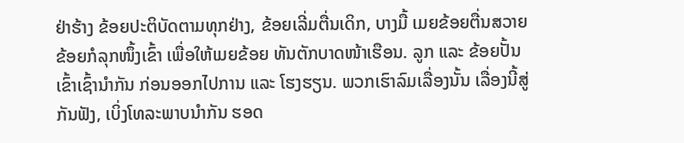ຢ່າຮ້າງ ຂ້ອຍປະຕິບັດຕາມທຸກຢ່າງ, ຂ້ອຍເລີ່ມຕື່ນເດິກ, ບາງມື້ ເມຍຂ້ອຍຕື່ນສວາຍ ຂ້ອຍກໍລຸກໜຶ້ງເຂົ້າ ເພື່ອໃຫ້ເມຍຂ້ອຍ ທັນຕັກບາດໜ້າເຮືອນ. ລູກ ແລະ ຂ້ອຍປັ້ນເຂົ້າເຊົ້ານໍາກັນ ກ່ອນອອກໄປການ ແລະ ໂຮງຮຽນ. ພວກເຮົາລົມເລື່ອງນັ້ນ ເລື່ອງນີ້ສູ່ກັນຟັງ, ເບິ່ງໂທລະພາບນໍາກັນ ຮອດ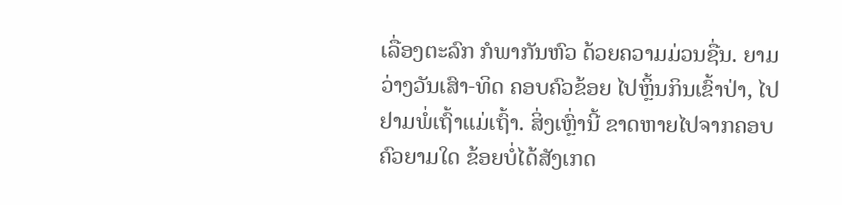ເລື່ອງຕະລົກ ກໍພາກັນຫົວ ດ້ວຍຄວາມມ່ວນຊື່ນ. ຍາມວ່າງວັນເສົາ-ທິດ ຄອບຄົວຂ້ອຍ ໄປຫຼິ້ນກິນເຂົ້າປ່າ, ໄປຢາມພໍ່ເຖົ້າແມ່ເຖົ້າ. ສິ່ງເຫຼົ່ານີ້ ຂາດຫາຍໄປຈາກຄອບຄົວຍາມໃດ ຂ້ອຍບໍ່ໄດ້ສັງເກດ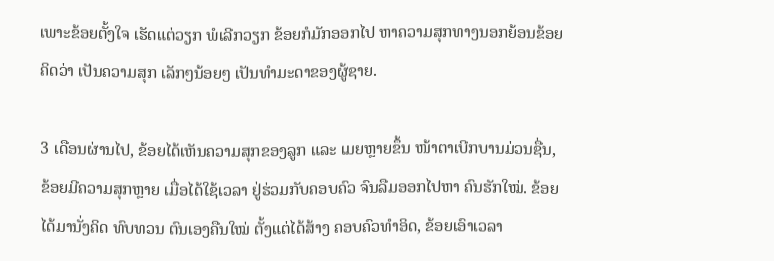ເພາະຂ້ອຍຕັ້ງໃຈ ເຮັດແຕ່ວຽກ ພໍເລີກວຽກ ຂ້ອຍກໍມັກອອກໄປ ຫາຄວາມສຸກທາງນອກຍ້ອນຂ້ອຍຄິດວ່າ ເປັນຄວາມສຸກ ເລັກໆນ້ອຍໆ ເປັນທໍາມະດາຂອງຜູ້ຊາຍ.

3 ເດືອນຜ່ານໄປ, ຂ້ອຍໄດ້ເຫັນຄວາມສຸກຂອງລູກ ແລະ ເມຍຫຼາຍຂຶ້ນ ໜ້າຕາເບີກບານມ່ວນຊື່ນ, ຂ້ອຍມີຄວາມສຸກຫຼາຍ ເມື່ອໄດ້ໃຊ້ເວລາ ຢູ່ຮ່ວມກັບຄອບຄົວ ຈົນລືມອອກໄປຫາ ຄົນຮັກໃໝ່. ຂ້ອຍໄດ້ມານັ່ງຄິດ ທົບທວນ ຕົນເອງຄືນໃໝ່ ຕັ້ງແຕ່ໄດ້ສ້າງ ຄອບຄົວທໍາອິດ, ຂ້ອຍເອົາເວລາ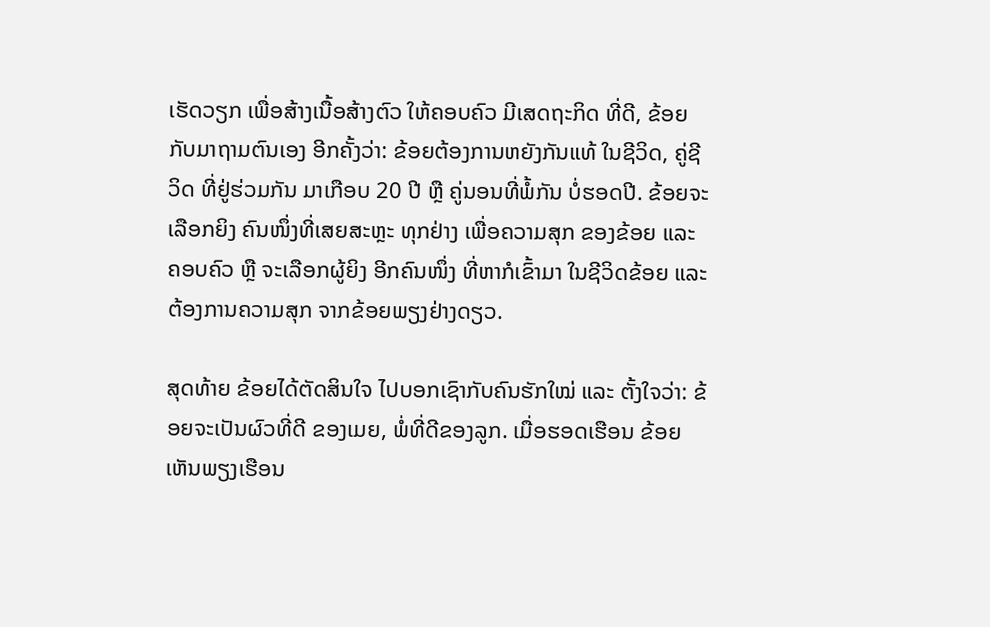ເຮັດວຽກ ເພື່ອສ້າງເນື້ອສ້າງຕົວ ໃຫ້ຄອບຄົວ ມີເສດຖະກິດ ທີ່ດີ, ຂ້ອຍກັບມາຖາມຕົນເອງ ອີກຄັ້ງວ່າ: ຂ້ອຍຕ້ອງການຫຍັງກັນແທ້ ໃນຊີວິດ, ຄູ່ຊີວິດ ທີ່ຢູ່ຮ່ວມກັນ ມາເກືອບ 20 ປີ ຫຼື ຄູ່ນອນທີ່ພໍ້ກັນ ບໍ່ຮອດປີ. ຂ້ອຍຈະເລືອກຍິງ ຄົນໜຶ່ງທີ່ເສຍສະຫຼະ ທຸກຢ່າງ ເພື່ອຄວາມສຸກ ຂອງຂ້ອຍ ແລະ ຄອບຄົວ ຫຼື ຈະເລືອກຜູ້ຍິງ ອີກຄົນໜຶ່ງ ທີ່ຫາກໍເຂົ້າມາ ໃນຊີວິດຂ້ອຍ ແລະ ຕ້ອງການຄວາມສຸກ ຈາກຂ້ອຍພຽງຢ່າງດຽວ.

ສຸດທ້າຍ ຂ້ອຍໄດ້ຕັດສິນໃຈ ໄປບອກເຊົາກັບຄົນຮັກໃໝ່ ແລະ ຕັ້ງໃຈວ່າ: ຂ້ອຍຈະເປັນຜົວທີ່ດີ ຂອງເມຍ, ພໍ່ທີ່ດີຂອງລູກ. ເມື່ອຮອດເຮືອນ ຂ້ອຍເຫັນພຽງເຮືອນ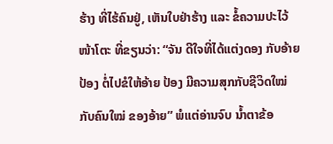ຮ້າງ ທີ່ໄຮ້ຄົນຢູ່, ເຫັນໃບຢ່າຮ້າງ ແລະ ຂໍ້ຄວາມປະໄວ້ໜ້າໂຕະ ທີ່ຂຽນວ່າ: “ຈັນ ດີໃຈທີ່ໄດ້ແຕ່ງດອງ ກັບອ້າຍ ປ້ອງ ຕໍ່ໄປຂໍໃຫ້ອ້າຍ ປ້ອງ ມີຄວາມສຸກກັບຊີວິດໃໝ່ ກັບຄົນໃໝ່ ຂອງອ້າຍ” ພໍແຕ່ອ່ານຈົບ ນໍ້າຕາຂ້ອ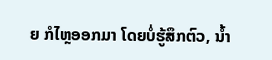ຍ ກໍໄຫຼອອກມາ ໂດຍບໍ່ຮູ້ສຶກຕົວ, ນໍ້າ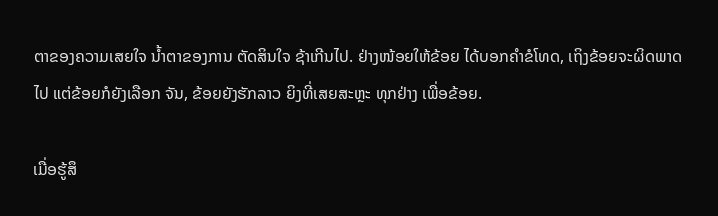ຕາຂອງຄວາມເສຍໃຈ ນໍ້າຕາຂອງການ ຕັດສິນໃຈ ຊ້າເກີນໄປ. ຢ່າງໜ້ອຍໃຫ້ຂ້ອຍ ໄດ້ບອກຄໍາຂໍໂທດ, ເຖິງຂ້ອຍຈະຜິດພາດໄປ ແຕ່ຂ້ອຍກໍຍັງເລືອກ ຈັນ, ຂ້ອຍຍັງຮັກລາວ ຍິງທີ່ເສຍສະຫຼະ ທຸກຢ່າງ ເພື່ອຂ້ອຍ.

ເມື່ອຮູ້ສຶ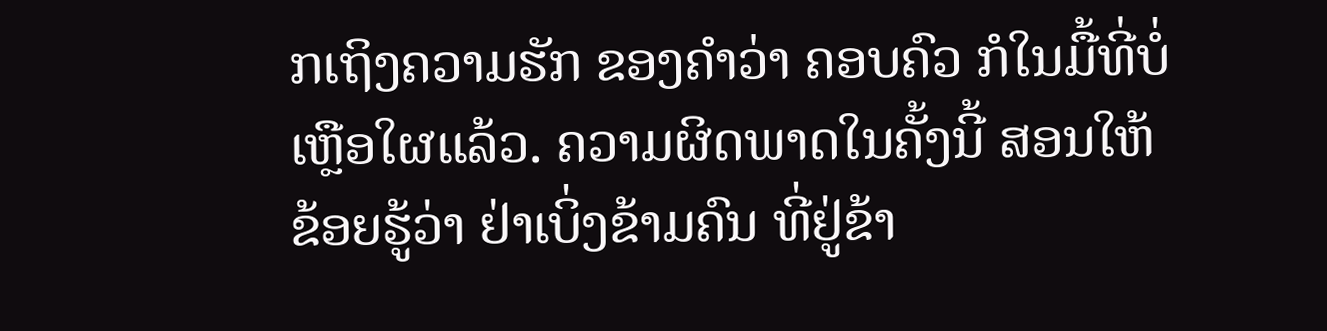ກເຖິງຄວາມຮັກ ຂອງຄໍາວ່າ ຄອບຄົວ ກໍໃນມື້ທີ່ບໍ່ເຫຼືອໃຜແລ້ວ. ຄວາມຜິດພາດໃນຄັ້ງນີ້ ສອນໃຫ້ຂ້ອຍຮູ້ວ່າ ຢ່າເບິ່ງຂ້າມຄົນ ທີ່ຢູ່ຂ້າ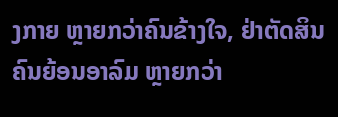ງກາຍ ຫຼາຍກວ່າຄົນຂ້າງໃຈ, ຢ່າຕັດສິນ ຄົນຍ້ອນອາລົມ ຫຼາຍກວ່າ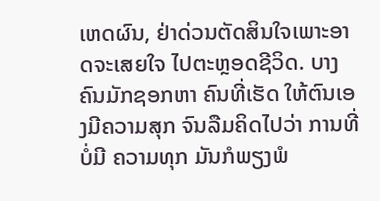ເຫດຜົນ, ຢ່າດ່ວນຕັດສິນໃຈເພາະອາດຈະເສຍໃຈ ໄປຕະຫຼອດຊີວິດ. ບາງຄົນມັກຊອກຫາ ຄົນທີ່ເຮັດ ໃຫ້ຕົນເອງມີຄວາມສຸກ ຈົນລືມຄິດໄປວ່າ ການທີ່ບໍ່ມີ ຄວາມທຸກ ມັນກໍພຽງພໍ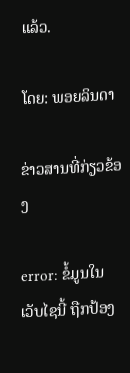ແລ້ວ.

ໂດຍ: ພອຍລິນດາ

ຂ່າວສານທີ່ກ່ຽວຂ້ອງ

error: ຂໍ້ມູນໃນເວັບໄຊນີ້ ຖືກປ້ອງ